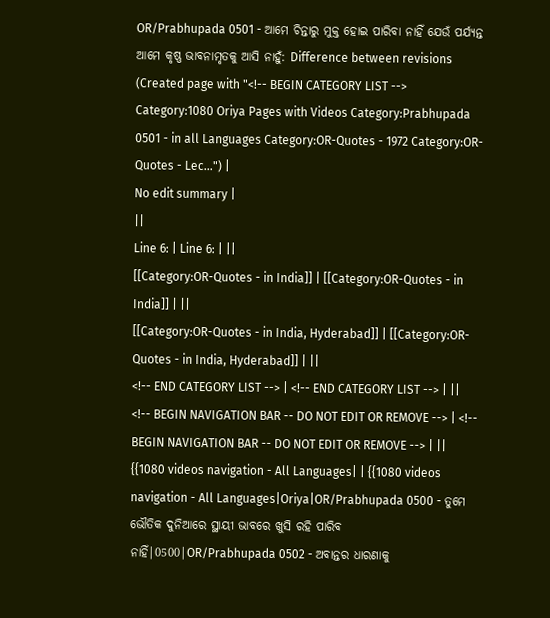OR/Prabhupada 0501 - ଆମେ ଚିନ୍ତାରୁ ମୁକ୍ତ ହୋଇ ପାରିବା ନାହିଁ ଯେଉଁ ପର୍ଯ୍ୟନ୍ତ ଆମେ କୃଷ୍ଣ ଭାବନାମୃତକୁ ଆସି ନାହୁଁ: Difference between revisions
(Created page with "<!-- BEGIN CATEGORY LIST --> Category:1080 Oriya Pages with Videos Category:Prabhupada 0501 - in all Languages Category:OR-Quotes - 1972 Category:OR-Quotes - Lec...") |
No edit summary |
||
Line 6: | Line 6: | ||
[[Category:OR-Quotes - in India]] | [[Category:OR-Quotes - in India]] | ||
[[Category:OR-Quotes - in India, Hyderabad]] | [[Category:OR-Quotes - in India, Hyderabad]] | ||
<!-- END CATEGORY LIST --> | <!-- END CATEGORY LIST --> | ||
<!-- BEGIN NAVIGATION BAR -- DO NOT EDIT OR REMOVE --> | <!-- BEGIN NAVIGATION BAR -- DO NOT EDIT OR REMOVE --> | ||
{{1080 videos navigation - All Languages| | {{1080 videos navigation - All Languages|Oriya|OR/Prabhupada 0500 - ତୁମେ ଭୌତିକ ଦୁନିଆରେ ସ୍ଥାୟୀ ଭାବରେ ଖୁସି ରହି ପାରିବ ନାହିଁ|0500|OR/Prabhupada 0502 - ଅବାନ୍ତର ଧାରଣାକୁ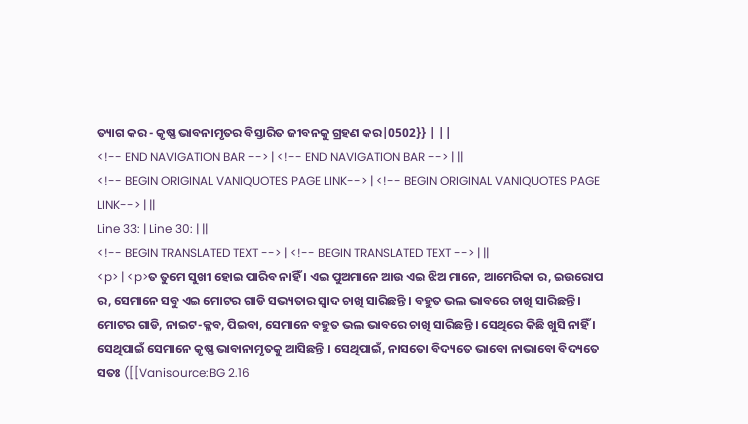ତ୍ୟାଗ କର - କୃଷ୍ଣ ଭାବନାମୃତର ବିସ୍ତାରିତ ଜୀବନକୁ ଗ୍ରହଣ କର|0502}} | ||
<!-- END NAVIGATION BAR --> | <!-- END NAVIGATION BAR --> | ||
<!-- BEGIN ORIGINAL VANIQUOTES PAGE LINK--> | <!-- BEGIN ORIGINAL VANIQUOTES PAGE LINK--> | ||
Line 33: | Line 30: | ||
<!-- BEGIN TRANSLATED TEXT --> | <!-- BEGIN TRANSLATED TEXT --> | ||
<p> | <p>ତ ତୁମେ ସୁଖୀ ହୋଇ ପାରିବ ନାହିଁ । ଏଇ ପୁଅମାନେ ଆଉ ଏଇ ଝିଅ ମାନେ, ଆମେରିକା ର, ଇଉରୋପ ର, ସେମାନେ ସବୁ ଏଇ ମୋଟର ଗାଡି ସଭ୍ୟତାର ସ୍ୱାଦ ଚାଖି ସାରିଛନ୍ତି । ବହୁତ ଭଲ ଭାବରେ ଚାଖି ସାରିଛନ୍ତି । ମୋଟର ଗାଡି, ନାଇଟ-କ୍ଳବ, ପିଇବା, ସେମାନେ ବହୁତ ଭଲ ଭାବରେ ଚାଖି ସାରିଛନ୍ତି । ସେଥିରେ କିଛି ଖୁସି ନାହିଁ । ସେଥିପାଇଁ ସେମାନେ କୃଷ୍ଣ ଭାବାନାମୃତକୁ ଆସିଛନ୍ତି । ସେଥିପାଇଁ, ନାସତୋ ବିଦ୍ୟତେ ଭାବୋ ନାଭାବୋ ବିଦ୍ୟତେ ସତଃ ([[Vanisource:BG 2.16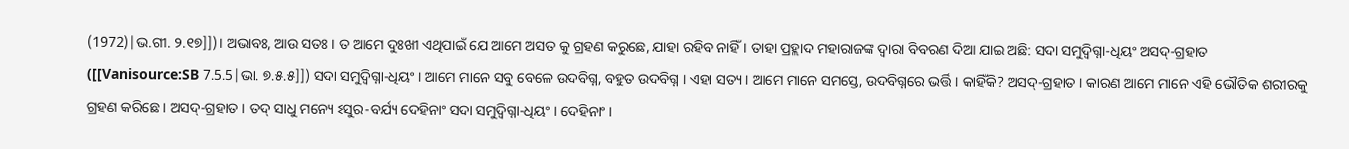(1972)|ଭ.ଗୀ. ୨.୧୭]])। ଅଭାବଃ, ଆଉ ସତଃ । ତ ଆମେ ଦୁଃଖୀ ଏଥିପାଇଁ ଯେ ଆମେ ଅସତ କୁ ଗ୍ରହଣ କରୁଛେ, ଯାହା ରହିବ ନାହିଁ । ତାହା ପ୍ରହ୍ଲାଦ ମହାରାଜଙ୍କ ଦ୍ୱାରା ବିବରଣ ଦିଆ ଯାଇ ଅଛି: ସଦା ସମୁଦ୍ବିଗ୍ନା-ଧିୟଂ ଅସଦ୍-ଗ୍ରହାତ ([[Vanisource:SB 7.5.5|ଭା. ୭.୫.୫]]) ସଦା ସମୁଦ୍ବିଗ୍ନା-ଧିୟଂ । ଆମେ ମାନେ ସବୁ ବେଳେ ଉଦବିଗ୍ନ, ବହୁତ ଉଦବିଗ୍ନ । ଏହା ସତ୍ୟ । ଆମେ ମାନେ ସମସ୍ତେ, ଉଦବିଗ୍ନରେ ଭର୍ତ୍ତି । କାହିଁକି? ଅସଦ୍-ଗ୍ରହାତ । କାରଣ ଆମେ ମାନେ ଏହି ଭୌତିକ ଶରୀରକୁ ଗ୍ରହଣ କରିଛେ । ଅସଦ୍-ଗ୍ରହାତ । ତଦ୍ ସାଧୁ ମନ୍ୟେ ଽସୁର-ବର୍ଯ୍ୟ ଦେହିନାଂ ସଦା ସମୁଦ୍ବିଗ୍ନା-ଧିୟଂ । ଦେହିନାଂ ।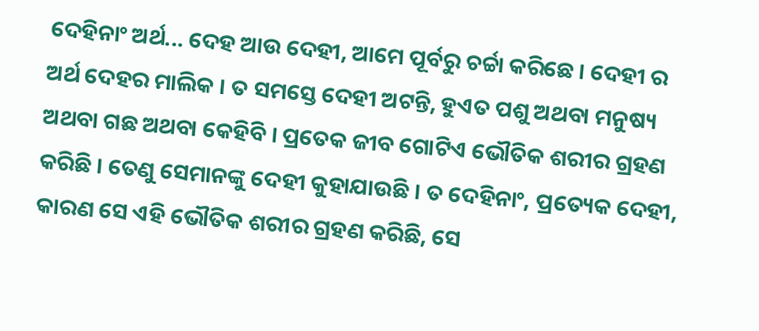ଦେହିନାଂ ଅର୍ଥ... ଦେହ ଆଉ ଦେହୀ, ଆମେ ପୂର୍ବରୁ ଚର୍ଚ୍ଚା କରିଛେ । ଦେହୀ ର ଅର୍ଥ ଦେହର ମାଲିକ । ତ ସମସ୍ତେ ଦେହୀ ଅଟନ୍ତି, ହୁଏତ ପଶୁ ଅଥବା ମନୁଷ୍ୟ ଅଥବା ଗଛ ଅଥବା କେହିବି । ପ୍ରତେକ ଜୀବ ଗୋଟିଏ ଭୌତିକ ଶରୀର ଗ୍ରହଣ କରିଛି । ତେଣୁ ସେମାନଙ୍କୁ ଦେହୀ କୁହାଯାଉଛି । ତ ଦେହିନାଂ, ପ୍ରତ୍ୟେକ ଦେହୀ, କାରଣ ସେ ଏହି ଭୌତିକ ଶରୀର ଗ୍ରହଣ କରିଛି, ସେ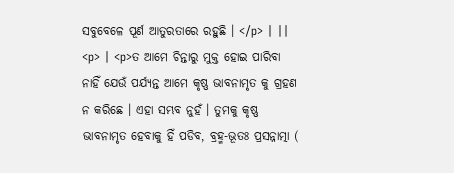ସବୁବେଳେ ପୂର୍ଣ ଆତୁରତାରେ ରହୁଛି । </p> | ||
<p> | <p>ତ ଆମେ ଚିନ୍ତାରୁ ମୁକ୍ତ ହୋଇ ପାରିବା ନାହିଁ ଯେଉଁ ପର୍ଯ୍ୟନ୍ତ ଆମେ କୃଷ୍ଣ ଭାବନାମୃତ କୁ ଗ୍ରହଣ ନ କରିଛେ । ଏହା ସମ୍ଭବ ନୁହଁ । ତୁମକୁ କୃଷ୍ଣ ଭାବନାମୃତ ହେବାକୁ ହିଁ ପଡିବ, ବ୍ରହ୍ମ-ଭୂତଃ ପ୍ରସନ୍ନାତ୍ମା (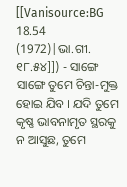[[Vanisource:BG 18.54 (1972)|ଭା.ଗୀ. ୧୮.୫୪]]) - ସାଙ୍ଗେ ସାଙ୍ଗେ ତୁମେ ଚିନ୍ତା-ମୁକ୍ତ ହୋଇ ଯିବ । ଯଦି ତୁମେ କୃଷ୍ଣ ଭାବନାମୃତ ସ୍ଥରକୁ ନ ଆସୁଛ, ତୁମେ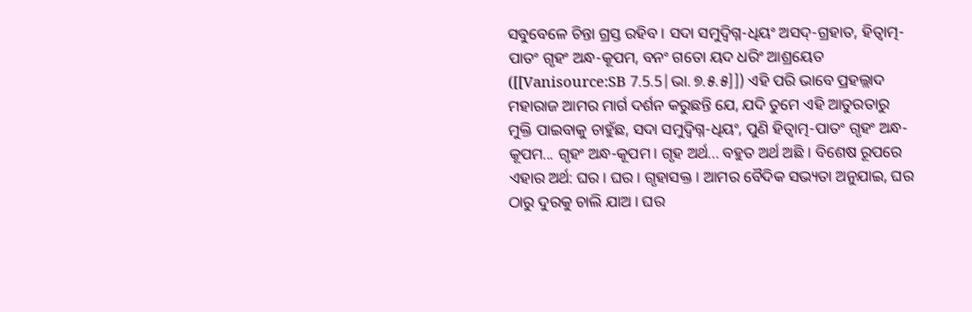ସବୁବେଳେ ଚିନ୍ତା ଗ୍ରସ୍ତ ରହିବ । ସଦା ସମୁଦ୍ବିଗ୍ନ-ଧିୟଂ ଅସଦ୍-ଗ୍ରହାତ, ହିତ୍ବାତ୍ମ-ପାତଂ ଗୃହଂ ଅନ୍ଧ-କୂପମ, ବନଂ ଗତୋ ୟଦ ଧରିଂ ଆଶ୍ରୟେତ ([[Vanisource:SB 7.5.5|ଭା. ୭.୫.୫]]) ଏହି ପରି ଭାବେ ପ୍ରହଲ୍ଲାଦ ମହାରାଜ ଆମର ମାର୍ଗ ଦର୍ଶନ କରୁଛନ୍ତି ଯେ, ଯଦି ତୁମେ ଏହି ଆତୁରତାରୁ ମୁକ୍ତି ପାଇବାକୁ ଚାହୁଁଛ, ସଦା ସମୁଦ୍ବିଗ୍ନ-ଧିୟଂ, ପୁଣି ହିତ୍ବାତ୍ମ-ପାତଂ ଗୃହଂ ଅନ୍ଧ-କୂପମ... ଗୃହଂ ଅନ୍ଧ-କୂପମ । ଗୃହ ଅର୍ଥ... ବହୁତ ଅର୍ଥ ଅଛି । ବିଶେଷ ରୂପରେ ଏହାର ଅର୍ଥ: ଘର । ଘର । ଗୃହାସକ୍ତ । ଆମର ବୈଦିକ ସଭ୍ୟତା ଅନୁଯାଇ, ଘର ଠାରୁ ଦୁରକୁ ଚାଲି ଯାଅ । ଘର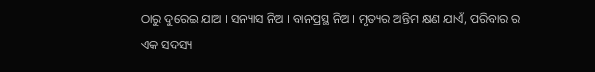ଠାରୁ ଦୁରେଇ ଯାଅ । ସନ୍ୟାସ ନିଅ । ବାନପ୍ରସ୍ଥ ନିଅ । ମୃତ୍ୟର ଅନ୍ତିମ କ୍ଷଣ ଯାଏଁ, ପରିବାର ର ଏକ ସଦସ୍ୟ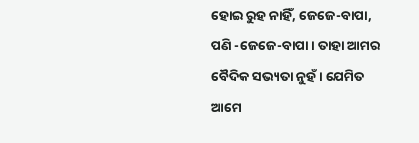ହୋଇ ରୁହ ନାହିଁ, ଜେଜେ-ବାପା, ପଣି -ଜେଜେ-ବାପା । ତାହା ଆମର ବୈଦିକ ସଭ୍ୟତା ନୁହଁ । ଯେମିତ ଆମେ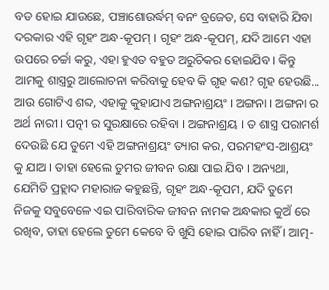ବଡ ହୋଇ ଯାଉଛେ, ପଞ୍ଚାଶୋଉର୍ଦ୍ଧମ୍ ବନଂ ବ୍ରଜେତ, ସେ ବାହାରି ଯିବା ଦରକାର ଏହି ଗୃହଂ ଅନ୍ଧ-କୂପମ୍ । ଗୃହଂ ଅନ୍ଧ-କୂପମ୍, ଯଦି ଆମେ ଏହା ଉପରେ ଚର୍ଚ୍ଚା କରୁ, ଏହା ହୁଏତ ବହୁତ ଅରୁଚିକର ହୋଇଯିବ । କିନ୍ତୁ ଆମକୁ ଶାସ୍ତ୍ରରୁ ଆଲୋଚନା କରିବାକୁ ହେବ କି ଗୃହ କଣ? ଗୃହ ହେଉଛି... ଆଉ ଗୋଟିଏ ଶବ୍ଦ, ଏହାକୁ କୁହାଯାଏ ଅଙ୍ଗନାଶ୍ରୟଂ । ଅଙ୍ଗନା । ଅଙ୍ଗନା ର ଅର୍ଥ ନାରୀ । ପତ୍ନୀ ର ସୁରକ୍ଷାରେ ରହିବା । ଅଙ୍ଗନାଶ୍ରୟ । ତ ଶାସ୍ତ୍ର ପରାମର୍ଶ ଦେଉଛି ଯେ ତୁମେ ଏହି ଅଙ୍ଗନାଶ୍ରୟଂ ତ୍ୟାଗ କର, ପରମହଂସ-ଆଶ୍ରୟଂ କୁ ଯାଅ । ତାହା ହେଲେ ତୁମର ଜୀବନ ରକ୍ଷା ପାଇ ଯିବ । ଅନ୍ୟଥା, ଯେମିତି ପ୍ରହ୍ଲାଦ ମହାରାଜ କହୁଛନ୍ତି, ଗୃହଂ ଅନ୍ଧ-କୂପମ, ଯଦି ତୁମେ ନିଜକୁ ସବୁବେଳେ ଏଇ ପାରିବାରିକ ଜୀବନ ନାମକ ଅନ୍ଧକାର କୁଅଁ ରେ ରଖିବ, ତାହା ହେଲେ ତୁମେ କେବେ ବି ଖୁସି ହୋଇ ପାରିବ ନାହିଁ । ଆତ୍ମ-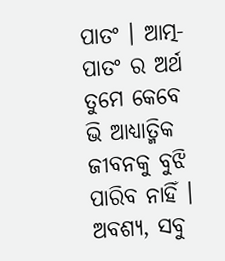ପାତଂ । ଆତ୍ମ-ପାତଂ ର ଅର୍ଥ ତୁମେ କେବେ ଭି ଆଧ୍ୟାତ୍ମିକ ଜୀବନକୁ ବୁଝି ପାରିବ ନାହିଁ । ଅବଶ୍ୟ, ସବୁ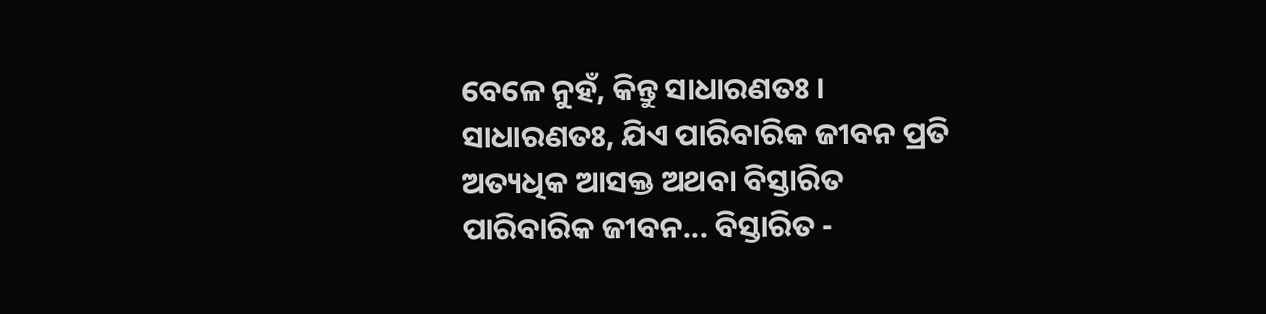ବେଳେ ନୁହଁ, କିନ୍ତୁ ସାଧାରଣତଃ । ସାଧାରଣତଃ, ଯିଏ ପାରିବାରିକ ଜୀବନ ପ୍ରତି ଅତ୍ୟଧିକ ଆସକ୍ତ ଅଥବା ବିସ୍ତାରିତ ପାରିବାରିକ ଜୀବନ... ବିସ୍ତାରିତ -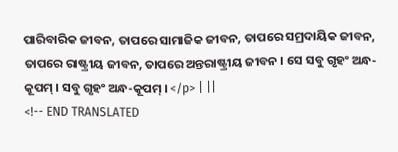ପାରିବାରିକ ଜୀବନ, ତାପରେ ସାମାଜିକ ଜୀବନ, ତାପରେ ସମ୍ରଦାୟିକ ଜୀବନ, ତାପରେ ରାଷ୍ଟ୍ରୀୟ ଜୀବନ, ତାପରେ ଅନ୍ତରାଷ୍ଟ୍ରୀୟ ଜୀବନ । ସେ ସବୁ ଗୃହଂ ଅନ୍ଧ-କୂପମ୍ । ସବୁ ଗୃହଂ ଅନ୍ଧ-କୂପମ୍ । </p> | ||
<!-- END TRANSLATED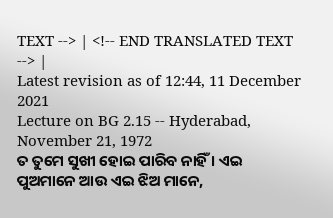TEXT --> | <!-- END TRANSLATED TEXT --> |
Latest revision as of 12:44, 11 December 2021
Lecture on BG 2.15 -- Hyderabad, November 21, 1972
ତ ତୁମେ ସୁଖୀ ହୋଇ ପାରିବ ନାହିଁ । ଏଇ ପୁଅମାନେ ଆଉ ଏଇ ଝିଅ ମାନେ,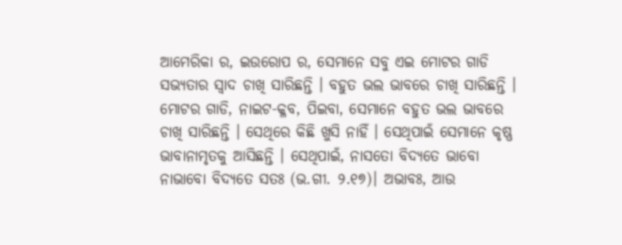ଆମେରିକା ର, ଇଉରୋପ ର, ସେମାନେ ସବୁ ଏଇ ମୋଟର ଗାଡି ସଭ୍ୟତାର ସ୍ୱାଦ ଚାଖି ସାରିଛନ୍ତି । ବହୁତ ଭଲ ଭାବରେ ଚାଖି ସାରିଛନ୍ତି । ମୋଟର ଗାଡି, ନାଇଟ-କ୍ଳବ, ପିଇବା, ସେମାନେ ବହୁତ ଭଲ ଭାବରେ ଚାଖି ସାରିଛନ୍ତି । ସେଥିରେ କିଛି ଖୁସି ନାହିଁ । ସେଥିପାଇଁ ସେମାନେ କୃଷ୍ଣ ଭାବାନାମୃତକୁ ଆସିଛନ୍ତି । ସେଥିପାଇଁ, ନାସତୋ ବିଦ୍ୟତେ ଭାବୋ ନାଭାବୋ ବିଦ୍ୟତେ ସତଃ (ଭ.ଗୀ. ୨.୧୭)। ଅଭାବଃ, ଆଉ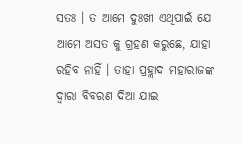ସତଃ । ତ ଆମେ ଦୁଃଖୀ ଏଥିପାଇଁ ଯେ ଆମେ ଅସତ କୁ ଗ୍ରହଣ କରୁଛେ, ଯାହା ରହିବ ନାହିଁ । ତାହା ପ୍ରହ୍ଲାଦ ମହାରାଜଙ୍କ ଦ୍ୱାରା ବିବରଣ ଦିଆ ଯାଇ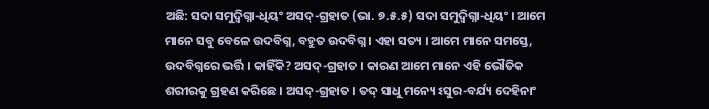ଅଛି: ସଦା ସମୁଦ୍ବିଗ୍ନା-ଧିୟଂ ଅସଦ୍-ଗ୍ରହାତ (ଭା. ୭.୫.୫) ସଦା ସମୁଦ୍ବିଗ୍ନା-ଧିୟଂ । ଆମେ ମାନେ ସବୁ ବେଳେ ଉଦବିଗ୍ନ, ବହୁତ ଉଦବିଗ୍ନ । ଏହା ସତ୍ୟ । ଆମେ ମାନେ ସମସ୍ତେ, ଉଦବିଗ୍ନରେ ଭର୍ତ୍ତି । କାହିଁକି? ଅସଦ୍-ଗ୍ରହାତ । କାରଣ ଆମେ ମାନେ ଏହି ଭୌତିକ ଶରୀରକୁ ଗ୍ରହଣ କରିଛେ । ଅସଦ୍-ଗ୍ରହାତ । ତଦ୍ ସାଧୁ ମନ୍ୟେ ଽସୁର-ବର୍ଯ୍ୟ ଦେହିନାଂ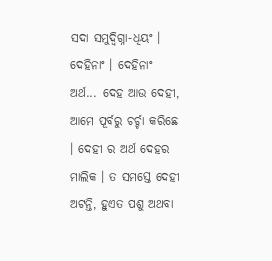ସଦା ସମୁଦ୍ବିଗ୍ନା-ଧିୟଂ । ଦେହିନାଂ । ଦେହିନାଂ ଅର୍ଥ... ଦେହ ଆଉ ଦେହୀ, ଆମେ ପୂର୍ବରୁ ଚର୍ଚ୍ଚା କରିଛେ । ଦେହୀ ର ଅର୍ଥ ଦେହର ମାଲିକ । ତ ସମସ୍ତେ ଦେହୀ ଅଟନ୍ତି, ହୁଏତ ପଶୁ ଅଥବା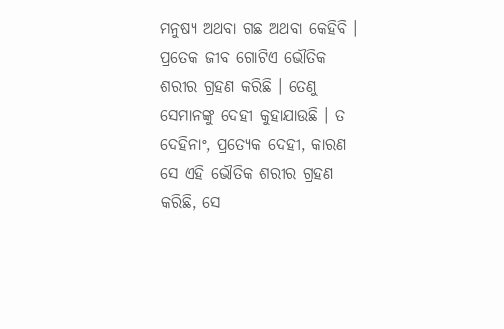ମନୁଷ୍ୟ ଅଥବା ଗଛ ଅଥବା କେହିବି । ପ୍ରତେକ ଜୀବ ଗୋଟିଏ ଭୌତିକ ଶରୀର ଗ୍ରହଣ କରିଛି । ତେଣୁ ସେମାନଙ୍କୁ ଦେହୀ କୁହାଯାଉଛି । ତ ଦେହିନାଂ, ପ୍ରତ୍ୟେକ ଦେହୀ, କାରଣ ସେ ଏହି ଭୌତିକ ଶରୀର ଗ୍ରହଣ କରିଛି, ସେ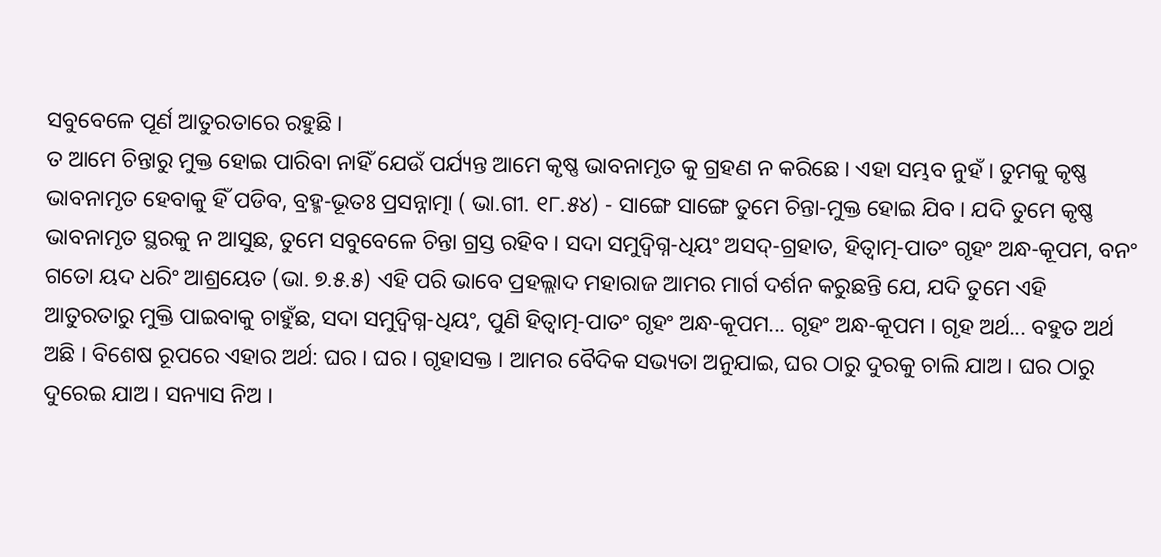ସବୁବେଳେ ପୂର୍ଣ ଆତୁରତାରେ ରହୁଛି ।
ତ ଆମେ ଚିନ୍ତାରୁ ମୁକ୍ତ ହୋଇ ପାରିବା ନାହିଁ ଯେଉଁ ପର୍ଯ୍ୟନ୍ତ ଆମେ କୃଷ୍ଣ ଭାବନାମୃତ କୁ ଗ୍ରହଣ ନ କରିଛେ । ଏହା ସମ୍ଭବ ନୁହଁ । ତୁମକୁ କୃଷ୍ଣ ଭାବନାମୃତ ହେବାକୁ ହିଁ ପଡିବ, ବ୍ରହ୍ମ-ଭୂତଃ ପ୍ରସନ୍ନାତ୍ମା ( ଭା.ଗୀ. ୧୮.୫୪) - ସାଙ୍ଗେ ସାଙ୍ଗେ ତୁମେ ଚିନ୍ତା-ମୁକ୍ତ ହୋଇ ଯିବ । ଯଦି ତୁମେ କୃଷ୍ଣ ଭାବନାମୃତ ସ୍ଥରକୁ ନ ଆସୁଛ, ତୁମେ ସବୁବେଳେ ଚିନ୍ତା ଗ୍ରସ୍ତ ରହିବ । ସଦା ସମୁଦ୍ବିଗ୍ନ-ଧିୟଂ ଅସଦ୍-ଗ୍ରହାତ, ହିତ୍ବାତ୍ମ-ପାତଂ ଗୃହଂ ଅନ୍ଧ-କୂପମ, ବନଂ ଗତୋ ୟଦ ଧରିଂ ଆଶ୍ରୟେତ (ଭା. ୭.୫.୫) ଏହି ପରି ଭାବେ ପ୍ରହଲ୍ଲାଦ ମହାରାଜ ଆମର ମାର୍ଗ ଦର୍ଶନ କରୁଛନ୍ତି ଯେ, ଯଦି ତୁମେ ଏହି ଆତୁରତାରୁ ମୁକ୍ତି ପାଇବାକୁ ଚାହୁଁଛ, ସଦା ସମୁଦ୍ବିଗ୍ନ-ଧିୟଂ, ପୁଣି ହିତ୍ବାତ୍ମ-ପାତଂ ଗୃହଂ ଅନ୍ଧ-କୂପମ... ଗୃହଂ ଅନ୍ଧ-କୂପମ । ଗୃହ ଅର୍ଥ... ବହୁତ ଅର୍ଥ ଅଛି । ବିଶେଷ ରୂପରେ ଏହାର ଅର୍ଥ: ଘର । ଘର । ଗୃହାସକ୍ତ । ଆମର ବୈଦିକ ସଭ୍ୟତା ଅନୁଯାଇ, ଘର ଠାରୁ ଦୁରକୁ ଚାଲି ଯାଅ । ଘର ଠାରୁ ଦୁରେଇ ଯାଅ । ସନ୍ୟାସ ନିଅ ।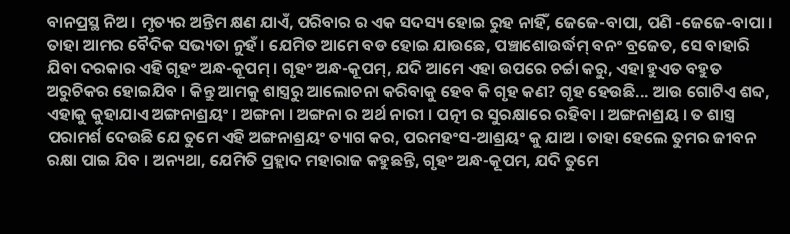ବାନପ୍ରସ୍ଥ ନିଅ । ମୃତ୍ୟର ଅନ୍ତିମ କ୍ଷଣ ଯାଏଁ, ପରିବାର ର ଏକ ସଦସ୍ୟ ହୋଇ ରୁହ ନାହିଁ, ଜେଜେ-ବାପା, ପଣି -ଜେଜେ-ବାପା । ତାହା ଆମର ବୈଦିକ ସଭ୍ୟତା ନୁହଁ । ଯେମିତ ଆମେ ବଡ ହୋଇ ଯାଉଛେ, ପଞ୍ଚାଶୋଉର୍ଦ୍ଧମ୍ ବନଂ ବ୍ରଜେତ, ସେ ବାହାରି ଯିବା ଦରକାର ଏହି ଗୃହଂ ଅନ୍ଧ-କୂପମ୍ । ଗୃହଂ ଅନ୍ଧ-କୂପମ୍, ଯଦି ଆମେ ଏହା ଉପରେ ଚର୍ଚ୍ଚା କରୁ, ଏହା ହୁଏତ ବହୁତ ଅରୁଚିକର ହୋଇଯିବ । କିନ୍ତୁ ଆମକୁ ଶାସ୍ତ୍ରରୁ ଆଲୋଚନା କରିବାକୁ ହେବ କି ଗୃହ କଣ? ଗୃହ ହେଉଛି... ଆଉ ଗୋଟିଏ ଶବ୍ଦ, ଏହାକୁ କୁହାଯାଏ ଅଙ୍ଗନାଶ୍ରୟଂ । ଅଙ୍ଗନା । ଅଙ୍ଗନା ର ଅର୍ଥ ନାରୀ । ପତ୍ନୀ ର ସୁରକ୍ଷାରେ ରହିବା । ଅଙ୍ଗନାଶ୍ରୟ । ତ ଶାସ୍ତ୍ର ପରାମର୍ଶ ଦେଉଛି ଯେ ତୁମେ ଏହି ଅଙ୍ଗନାଶ୍ରୟଂ ତ୍ୟାଗ କର, ପରମହଂସ-ଆଶ୍ରୟଂ କୁ ଯାଅ । ତାହା ହେଲେ ତୁମର ଜୀବନ ରକ୍ଷା ପାଇ ଯିବ । ଅନ୍ୟଥା, ଯେମିତି ପ୍ରହ୍ଲାଦ ମହାରାଜ କହୁଛନ୍ତି, ଗୃହଂ ଅନ୍ଧ-କୂପମ, ଯଦି ତୁମେ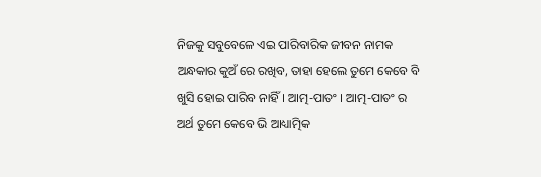ନିଜକୁ ସବୁବେଳେ ଏଇ ପାରିବାରିକ ଜୀବନ ନାମକ ଅନ୍ଧକାର କୁଅଁ ରେ ରଖିବ, ତାହା ହେଲେ ତୁମେ କେବେ ବି ଖୁସି ହୋଇ ପାରିବ ନାହିଁ । ଆତ୍ମ-ପାତଂ । ଆତ୍ମ-ପାତଂ ର ଅର୍ଥ ତୁମେ କେବେ ଭି ଆଧ୍ୟାତ୍ମିକ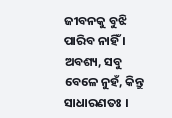ଜୀବନକୁ ବୁଝି ପାରିବ ନାହିଁ । ଅବଶ୍ୟ, ସବୁ ବେଳେ ନୁହଁ, କିନ୍ତୁ ସାଧାରଣତଃ ।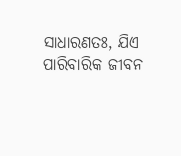ସାଧାରଣତଃ, ଯିଏ ପାରିବାରିକ ଜୀବନ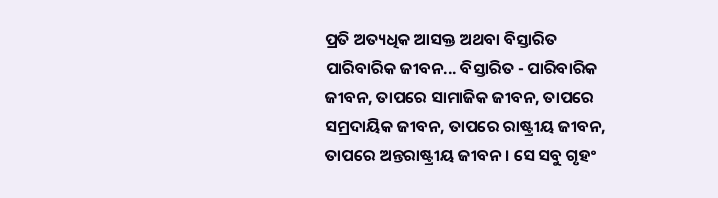ପ୍ରତି ଅତ୍ୟଧିକ ଆସକ୍ତ ଅଥବା ବିସ୍ତାରିତ ପାରିବାରିକ ଜୀବନ... ବିସ୍ତାରିତ - ପାରିବାରିକ ଜୀବନ, ତାପରେ ସାମାଜିକ ଜୀବନ, ତାପରେ ସମ୍ରଦାୟିକ ଜୀବନ, ତାପରେ ରାଷ୍ଟ୍ରୀୟ ଜୀବନ, ତାପରେ ଅନ୍ତରାଷ୍ଟ୍ରୀୟ ଜୀବନ । ସେ ସବୁ ଗୃହଂ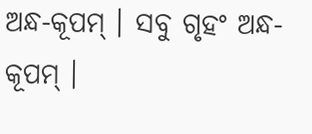ଅନ୍ଧ-କୂପମ୍ । ସବୁ ଗୃହଂ ଅନ୍ଧ-କୂପମ୍ ।